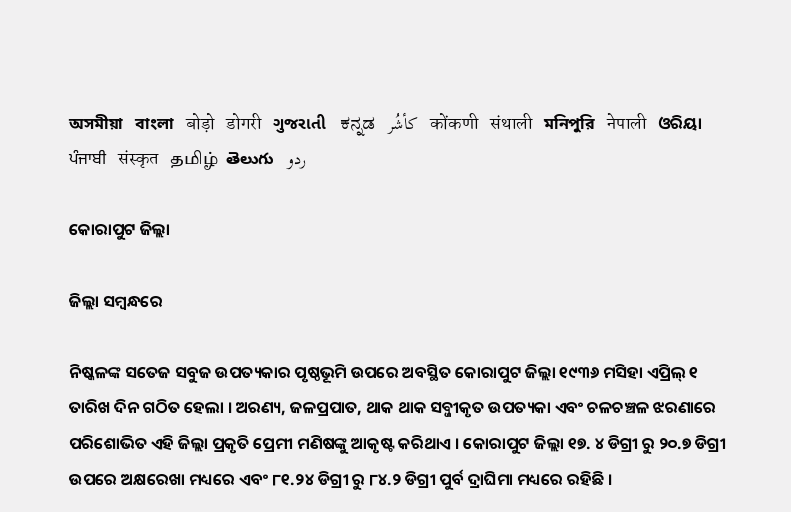অসমীয়া   বাংলা   बोड़ो   डोगरी   ગુજરાતી   ಕನ್ನಡ   كأشُر   कोंकणी   संथाली   মনিপুরি   नेपाली   ଓରିୟା   ਪੰਜਾਬੀ   संस्कृत   தமிழ்  తెలుగు   ردو

କୋରାପୁଟ ଜିଲ୍ଲା

ଜିଲ୍ଲା ସମ୍ବନ୍ଧରେ

ନିଷ୍କଳଙ୍କ ସତେଜ ସବୁଜ ଉପତ୍ୟକାର ପୃଷ୍ଠଭୂମି ଉପରେ ଅବସ୍ଥିତ କୋରାପୁଟ ଜିଲ୍ଲା ୧୯୩୬ ମସିହା ଏପ୍ରିଲ୍ ୧ ତାରିଖ ଦିନ ଗଠିତ ହେଲା । ଅରଣ୍ୟ, ଜଳପ୍ରପାତ, ଥାକ ଥାକ ସବ୍ଜୀକୃତ ଉପତ୍ୟକା ଏବଂ ଚଳଚଞ୍ଚଳ ଝରଣାରେ ପରିଶୋଭିତ ଏହି ଜିଲ୍ଲା ପ୍ରକୃତି ପ୍ରେମୀ ମଣିଷଙ୍କୁ ଆକୃଷ୍ଟ କରିଥାଏ । କୋରାପୁଟ ଜିଲ୍ଲା ୧୭. ୪ ଡିଗ୍ରୀ ରୁ ୨୦.୭ ଡିଗ୍ରୀ ଉପରେ ଅକ୍ଷରେଖା ମଧ୍ୟରେ ଏବଂ ୮୧.୨୪ ଡିଗ୍ରୀ ରୁ ୮୪.୨ ଡିଗ୍ରୀ ପୁର୍ବ ଦ୍ରାଘିମା ମଧ୍ୟରେ ରହିଛି ।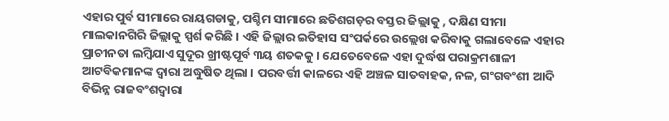ଏହାର ପୁର୍ବ ସୀମାରେ ରାୟଗଡାକୁ, ପଶ୍ଚିମ ସୀମାରେ ଛତିଶଗଡ଼ର ବସ୍ତର ଜିଲ୍ଲାକୁ , ଦକ୍ଷିଣ ସୀମା ମାଲକାନଗିରି ଜିଲ୍ଲାକୁ ସ୍ପର୍ଶ କରିଛି । ଏହି ଜିଲ୍ଲାର ଇତିହାସ ସଂପର୍କରେ ଉଲ୍ଲେଖ କରିବାକୁ ଗଲାବେଳେ ଏହାର ପ୍ରାଚୀନତା ଲମ୍ବିଯାଏ ସୁଦୂର ଖ୍ରୀଷ୍ଟପୂର୍ବ ୩ୟ ଶତକକୁ । ଯେତେବେଳେ ଏହା ଦୁର୍ଦ୍ଧଷ ପରାକ୍ରମଶାଳୀ ଆଟବିକମାନଙ୍କ ଦ୍ଵାରା ଅଦ୍ଧୁଷିତ ଥିଲା । ପରବର୍ତ୍ତୀ କାଳରେ ଏହି ଅଞ୍ଚଳ ସାତବାହକ, ନଳ, ଗଂଗବଂଶୀ ଆଦି ବିଭିନ୍ନ ରାଜବଂଶଦ୍ଵାରା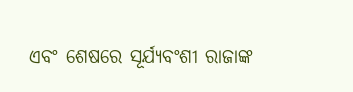ଏବଂ ଶେଷରେ ସୂର୍ଯ୍ୟବଂଶୀ ରାଜାଙ୍କ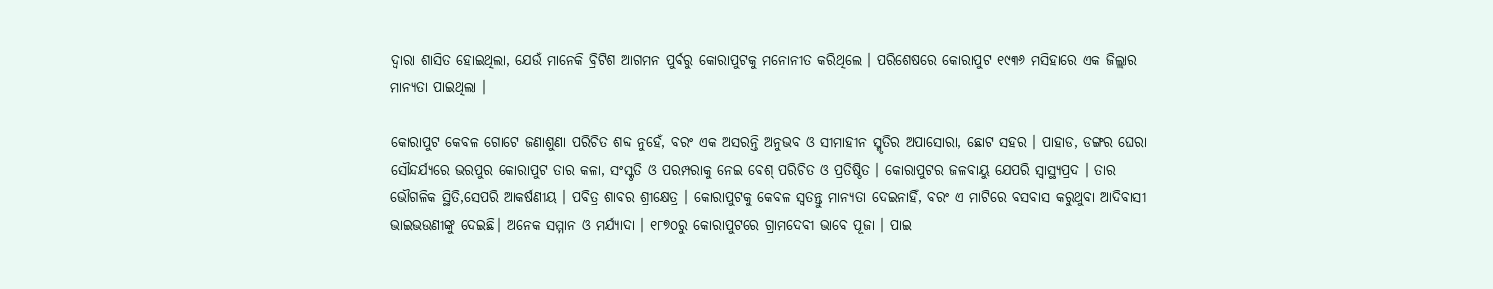ଦ୍ଵାରା ଶାସିତ ହୋଇଥିଲା, ଯେଉଁ ମାନେକି ବ୍ରିଟିଶ ଆଗମନ ପୁର୍ବରୁ କୋରାପୁଟକୁ ମନୋନୀତ କରିଥିଲେ । ପରିଶେଷରେ କୋରାପୁଟ ୧୯୩୬ ମସିହାରେ ଏକ ଜିଲ୍ଲାର ମାନ୍ୟତା ପାଇଥିଲା ।

କୋରାପୁଟ କେବଳ ଗୋଟେ ଜଣାଶୁଣା ପରିଚିତ ଶବ୍ଦ ନୁହେଁ, ବରଂ ଏକ ଅସରନ୍ତି ଅନୁଭବ ଓ ସୀମାହୀନ ସ୍ମୃତିର ଅପାସୋରା, ଛୋଟ ସହର । ପାହାଡ, ଡଙ୍ଗର ଘେରା ସୌନ୍ଦର୍ଯ୍ୟରେ ଭରପୁର କୋରାପୁଟ ତାର କଳା, ସଂସ୍କୃତି ଓ ପରମ୍ପରାକୁ ନେଇ ବେଶ୍ ପରିଚିତ ଓ ପ୍ରତିଷ୍ଠିତ । କୋରାପୁଟର ଜଳବାୟୁ ଯେପରି ସ୍ଵାସ୍ଥ୍ୟପ୍ରଦ । ତାର ଭୌଗଳିକ ସ୍ଥିତି,ସେପରି ଆକର୍ଷଣୀୟ । ପବିତ୍ର ଶାବର ଶ୍ରୀକ୍ଷେତ୍ର । କୋରାପୁଟକୁ କେବଳ ସ୍ଵତନ୍ତୁ ମାନ୍ୟତା ଦେଇନାହିଁ, ବରଂ ଏ ମାଟିରେ ବସବାସ କରୁଥୁବା ଆଦିବାସୀ ଭାଇଭଉଣୀଙ୍କୁ ଦେଇଛି। ଅନେକ ସମ୍ମାନ ଓ ମର୍ଯ୍ୟାଦା । ୧୮୭୦ରୁ କୋରାପୁଟରେ ଗ୍ରାମଦେବୀ ଭାବେ ପୂଜା । ପାଇ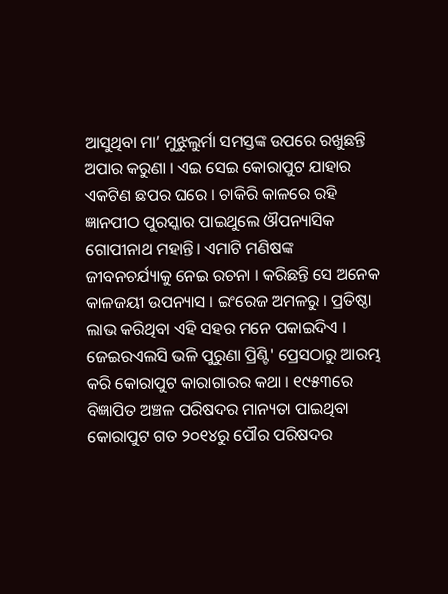ଆସୁଥିବା ମା’ ମୁଝୁଲୁର୍ମା ସମସ୍ତଙ୍କ ଉପରେ ରଖୁଛନ୍ତି ଅପାର କରୁଣା । ଏଇ ସେଇ କୋରାପୁଟ ଯାହାର ଏକଟିଣ ଛପର ଘରେ । ଚାକିରି କାଳରେ ରହି ଜ୍ଞାନପୀଠ ପୁରସ୍କାର ପାଇଥୁଲେ ଔପନ୍ୟାସିକ ଗୋପୀନାଥ ମହାନ୍ତି। ଏମାଟି ମଣିଷଙ୍କ ଜୀବନଚର୍ଯ୍ୟାକୁ ନେଇ ରଚନା । କରିଛନ୍ତି ସେ ଅନେକ କାଳଜୟୀ ଉପନ୍ୟାସ । ଇଂରେଜ ଅମଳରୁ । ପ୍ରତିଷ୍ଠା ଲାଭ କରିଥିବା ଏହି ସହର ମନେ ପକାଇଦିଏ । ଜେଇରଏଲସି ଭଳି ପୁରୁଣା ପ୍ରିଣ୍ଟି' ପ୍ରେସଠାରୁ ଆରମ୍ଭ କରି କୋରାପୁଟ କାରାଗାରର କଥା । ୧୯୫୩ରେ ବିଜ୍ଞାପିତ ଅଞ୍ଚଳ ପରିଷଦର ମାନ୍ୟତା ପାଇଥିବା କୋରାପୁଟ ଗତ ୨୦୧୪ରୁ ପୌର ପରିଷଦର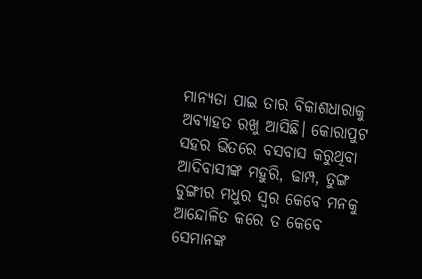ମାନ୍ୟତା ପାଇ ତାର ବିକାଶଧାରାକୁ ଅବ୍ୟାହତ ରଖୁ ଆସିଛି। କୋରାପୁଟ ସହର ଭିତରେ ବସବାସ କରୁଥିବା ଆଦିବାସୀଙ୍କ ମହୁରି, ଢାମ୍ପ, ତୁଙ୍ଗ ଡୁଙ୍ଗୀର ମଧୁର ସ୍ୱର କେବେ ମନକୁ ଆନ୍ଦୋଳିତ କରେ ତ କେବେ ସେମାନଙ୍କ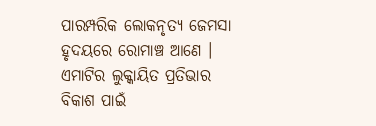ପାରମ୍ପରିକ ଲୋକନୃତ୍ୟ ଜେମସା ହୃଦୟରେ ରୋମାଞ୍ଚ ଆଣେ । ଏମାଟିର ଲୁକ୍କାୟିତ ପ୍ରତିଭାର ବିକାଶ ପାଇଁ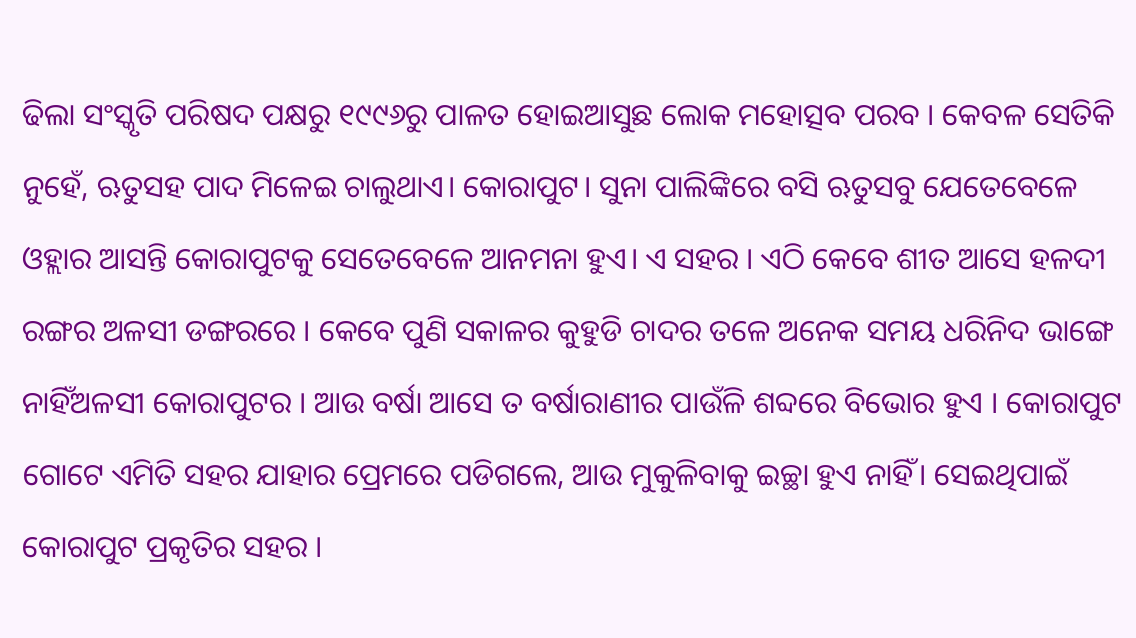ଢିଲା ସଂସ୍କୃତି ପରିଷଦ ପକ୍ଷରୁ ୧୯୯୬ରୁ ପାଳତ ହୋଇଆସୁଛ ଲୋକ ମହୋତ୍ସବ ପରବ । କେବଳ ସେତିକି ନୁହେଁ, ଋତୁସହ ପାଦ ମିଳେଇ ଚାଲୁଥାଏ। କୋରାପୁଟ। ସୁନା ପାଲିଙ୍କିରେ ବସି ଋତୁସବୁ ଯେତେବେଳେ ଓହ୍ଲାର ଆସନ୍ତି କୋରାପୁଟକୁ ସେତେବେଳେ ଆନମନା ହୁଏ। ଏ ସହର । ଏଠି କେବେ ଶୀତ ଆସେ ହଳଦୀ ରଙ୍ଗର ଅଳସୀ ଡଙ୍ଗରରେ । କେବେ ପୁଣି ସକାଳର କୁହୁଡି ଚାଦର ତଳେ ଅନେକ ସମୟ ଧରିନିଦ ଭାଙ୍ଗେ ନାହିଁଅଳସୀ କୋରାପୁଟର । ଆଉ ବର୍ଷା ଆସେ ତ ବର୍ଷାରାଣୀର ପାଉଁଳି ଶବ୍ଦରେ ବିଭୋର ହୁଏ । କୋରାପୁଟ ଗୋଟେ ଏମିତି ସହର ଯାହାର ପ୍ରେମରେ ପଡିଗଲେ, ଆଉ ମୁକୁଳିବାକୁ ଇଚ୍ଛା ହୁଏ ନାହିଁ। ସେଇଥିପାଇଁ କୋରାପୁଟ ପ୍ରକୃତିର ସହର ।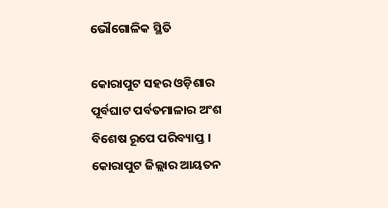ଭୌଗୋଳିକ ସ୍ଥିତି

କୋରାପୁଟ ସହର ଓଡ଼ିଶାର ପୂର୍ବଘାଟ ପର୍ବତମାଳାର ଅଂଶ ବିଶେଷ ରୂପେ ପରିବ୍ୟାପ୍ତ । କୋରାପୁଟ ଜିଲ୍ଲାର ଆୟତନ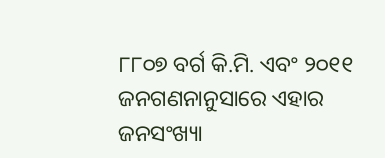୮୮୦୭ ବର୍ଗ କି.ମି. ଏବଂ ୨୦୧୧ ଜନଗଣନାନୁସାରେ ଏହାର ଜନସଂଖ୍ୟା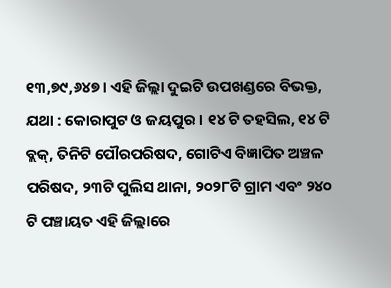୧୩,୭୯,୬୪୭। ଏହି ଜିଲ୍ଲା ଦୁଇଟି ଉପଖଣ୍ଡରେ ବିଭକ୍ତ, ଯଥା : କୋରାପୁଟ ଓ ଜୟପୁର । ୧୪ ଟି ତହସିଲ, ୧୪ ଟି ବ୍ଲକ୍, ତିନିଟି ପୌରପରିଷଦ, ଗୋଟିଏ ବିଜ୍ଞାପିତ ଅଞ୍ଚଳ ପରିଷଦ, ୨୩ଟି ପୁଲିସ ଥାନା, ୨୦୨୮ଟି ଗ୍ରାମ ଏବଂ ୨୪୦ ଟି ପଞ୍ଚାୟତ ଏହି ଜିଲ୍ଲାରେ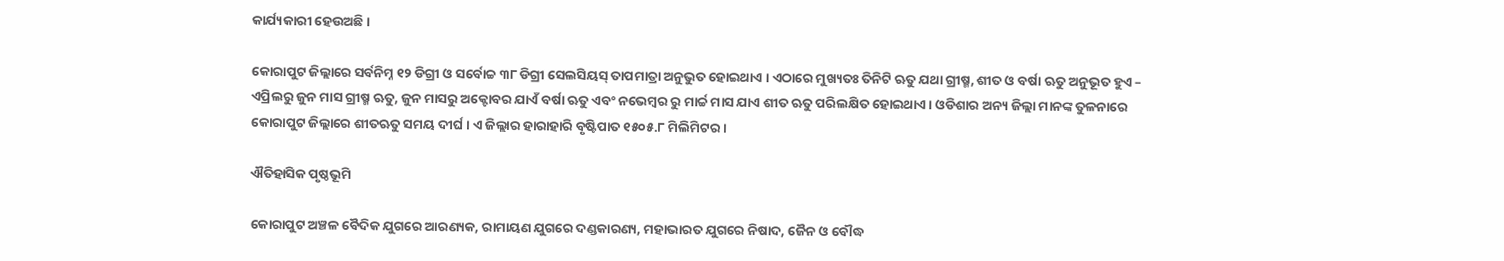କାର୍ଯ୍ୟକାରୀ ହେଉଅଛି ।

କୋରାପୁଟ ଜିଲ୍ଲାରେ ସର୍ବନିମ୍ନ ୧୨ ଡିଗ୍ରୀ ଓ ସର୍ବୋଚ୍ଚ ୩୮ ଡିଗ୍ରୀ ସେଲସିୟସ୍ ତାପମାତ୍ରା ଅନୁଭୁତ ହୋଇଥାଏ । ଏଠାରେ ମୁଖ୍ୟତଃ ତିନିଟି ଋତୁ ଯଥା ଗ୍ରୀଷ୍ମ, ଶୀତ ଓ ବର୍ଷା ଋତୁ ଅନୁଭୂତ ହୁଏ – ଏପ୍ରିଲରୁ ଜୁନ ମାସ ଗ୍ରୀଷ୍ମ ଋତୁ, ଜୁନ ମାସରୁ ଅକ୍ଟୋବର ଯାଏଁ ବର୍ଷା ଋତୁ ଏବଂ ନଭେମ୍ବର ରୁ ମାର୍ଚ୍ଚ ମାସ ଯାଏ ଶୀତ ଋତୁ ପରିଲକ୍ଷିତ ହୋଇଥାଏ । ଓଡିଶାର ଅନ୍ୟ ଜିଲ୍ଲା ମାନଙ୍କ ତୁଳନାରେ କୋରାପୁଟ ଜିଲ୍ଲାରେ ଶୀତଋତୁ ସମୟ ଦୀର୍ଘ । ଏ ଜିଲ୍ଲାର ହାରାହାରି ବୃଷ୍ଟିପାତ ୧୫୦୫.୮ ମିଲିମିଟର ।

ଐତିହାସିକ ପୃଷ୍ଠଭୂମି

କୋରାପୁଟ ଅଞ୍ଚଳ ବୈଦିକ ଯୁଗରେ ଆରଣ୍ୟକ, ରାମାୟଣ ଯୁଗରେ ଦଣ୍ଡକାରଣ୍ୟ, ମହାଭାରତ ଯୁଗରେ ନିଷାଦ, ଜୈନ ଓ ବୌଦ୍ଧ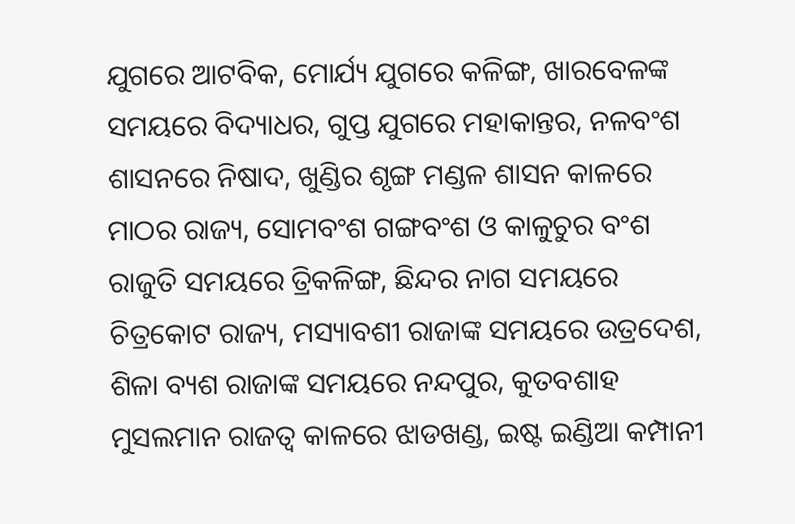ଯୁଗରେ ଆଟବିକ, ମୋର୍ଯ୍ୟ ଯୁଗରେ କଳିଙ୍ଗ, ଖାରବେଳଙ୍କ ସମୟରେ ବିଦ୍ୟାଧର, ଗୁପ୍ତ ଯୁଗରେ ମହାକାନ୍ତର, ନଳବଂଶ ଶାସନରେ ନିଷାଦ, ଖୁଣ୍ଡିର ଶୃଙ୍ଗ ମଣ୍ଡଳ ଶାସନ କାଳରେ ମାଠର ରାଜ୍ୟ, ସୋମବଂଶ ଗଙ୍ଗବଂଶ ଓ କାଳୁଚୁର ବଂଶ ରାଜୁତି ସମୟରେ ତ୍ରିକଳିଙ୍ଗ, ଛିନ୍ଦର ନାଗ ସମୟରେ ଚିତ୍ରକୋଟ ରାଜ୍ୟ, ମସ୍ୟାବଶୀ ରାଜାଙ୍କ ସମୟରେ ଉତ୍ରଦେଶ, ଶିଳା ବ୍ୟଶ ରାଜାଙ୍କ ସମୟରେ ନନ୍ଦପୁର, କୁତବଶାହ ମୁସଲମାନ ରାଜତ୍ବ କାଳରେ ଝାଡଖଣ୍ଡ, ଇଷ୍ଟ ଇଣ୍ଡିଆ କମ୍ପାନୀ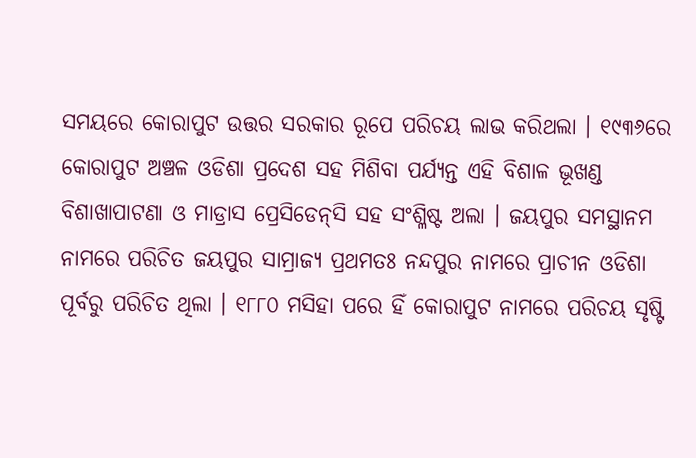ସମୟରେ କୋରାପୁଟ ଉତ୍ତର ସରକାର ରୂପେ ପରିଚୟ ଲାଭ କରିଥଲା । ୧୯୩୬ରେ କୋରାପୁଟ ଅଞ୍ଚଳ ଓଡିଶା ପ୍ରଦେଶ ସହ ମିଶିବା ପର୍ଯ୍ୟନ୍ତ ଏହି ବିଶାଳ ଭୂଖଣ୍ଡ ବିଶାଖାପାଟଣା ଓ ମାଡ୍ରାସ ପ୍ରେସିଡେନ୍‌ସି ସହ ସଂଶ୍ଳିଷ୍ଟ ଅଲା । ଜୟପୁର ସମସ୍ଥାନମ ନାମରେ ପରିଚିତ ଜୟପୁର ସାମ୍ରାଜ୍ୟ ପ୍ରଥମତଃ ନନ୍ଦପୁର ନାମରେ ପ୍ରାଚୀନ ଓଡିଶା ପୂର୍ବରୁ ପରିଚିତ ଥିଲା । ୧୮୮୦ ମସିହା ପରେ ହିଁ କୋରାପୁଟ ନାମରେ ପରିଚୟ ସୃଷ୍ଟି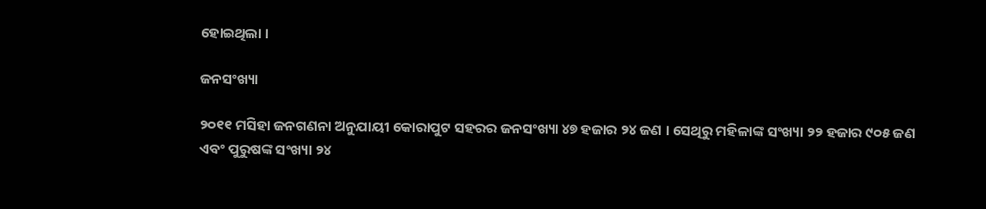ହୋଇଥିଲା ।

ଜନସଂଖ୍ୟା

୨୦୧୧ ମସିହା ଜନଗଣନା ଅନୁଯାୟୀ କୋରାପୁଟ ସହରର ଜନସଂଖ୍ୟା ୪୭ ହଜାର ୨୪ ଜଣ । ସେଥିରୁ ମହିଳାଙ୍କ ସଂଖ୍ୟା ୨୨ ହଜାର ୯୦୫ ଜଣ ଏବଂ ପୁରୁଷଙ୍କ ସଂଖ୍ୟା ୨୪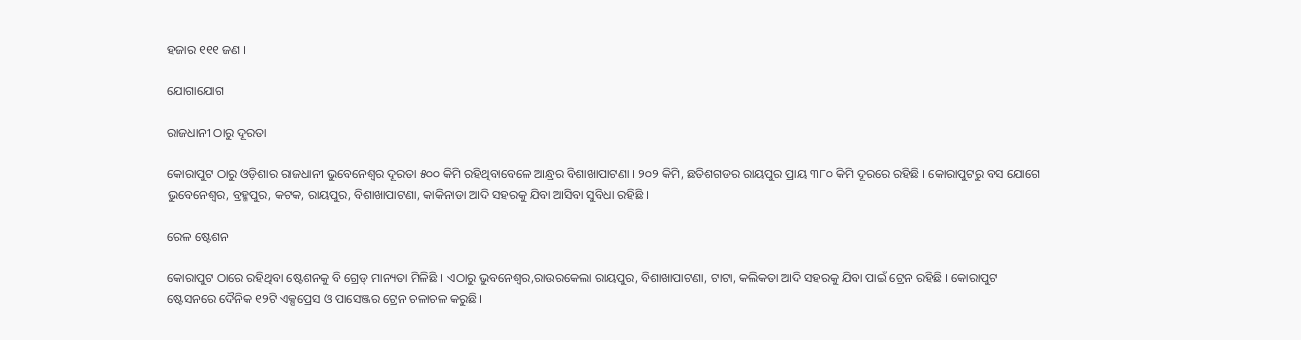ହଜାର ୧୧୧ ଜଣ ।

ଯୋଗାଯୋଗ

ରାଜଧାନୀ ଠାରୁ ଦୂରତା

କୋରାପୁଟ ଠାରୁ ଓଡ଼ିଶାର ରାଜଧାନୀ ଭୁବେନେଶ୍ଵର ଦୂରତା ୫୦୦ କିମି ରହିଥିବାବେଳେ ଆନ୍ଧ୍ରର ବିଶାଖାପାଟଣା । ୨୦୨ କିମି, ଛତିଶଗଡର ରାୟପୁର ପ୍ରାୟ ୩୮୦ କିମି ଦୂରରେ ରହିଛି । କୋରାପୁଟରୁ ବସ ଯୋଗେ ଭୁବେନେଶ୍ଵର, ବ୍ରହ୍ମପୁର, କଟକ, ରାୟପୁର, ବିଶାଖାପାଟଣା, କାକିନାଡା ଆଦି ସହରକୁ ଯିବା ଆସିବା ସୁବିଧା ରହିଛି ।

ରେଳ ଷ୍ଟେଶନ

କୋରାପୁଟ ଠାରେ ରହିଥିବା ଷ୍ଟେଶନକୁ ବି ଗ୍ରେଡ୍ ମାନ୍ୟତା ମିଳିଛି । ଏଠାରୁ ଭୁବନେଶ୍ଵର,ରାଉରକେଲା ରାୟପୁର, ବିଶାଖାପାଟଣା, ଟାଟା, କଲିକତା ଆଦି ସହରକୁ ଯିବା ପାଇଁ ଟ୍ରେନ ରହିଛି । କୋରାପୁଟ ଷ୍ଟେସନରେ ଦୈନିକ ୧୨ଟି ଏକ୍ସପ୍ରେସ ଓ ପାସେଞ୍ଜର ଟ୍ରେନ ଚଳାଚଳ କରୁଛି।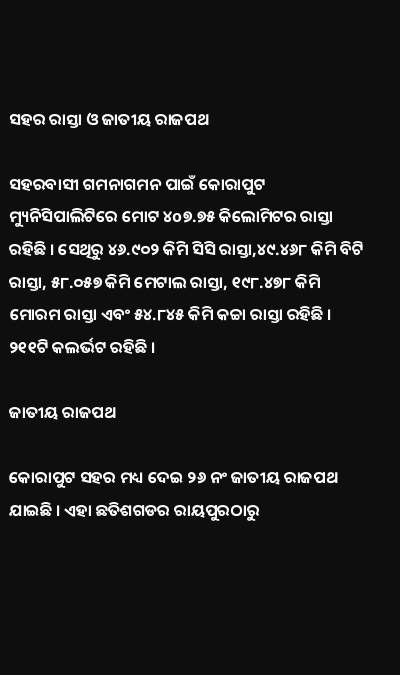ସହର ରାସ୍ତା ଓ ଜାତୀୟ ରାଜପଥ

ସହରବାସୀ ଗମନାଗମନ ପାଇଁ କୋରାପୁଟ ମ୍ୟୁନିସିପାଲିଟିରେ ମୋଟ ୪o୭.୭୫ କିଲୋମିଟର ରାସ୍ତା ରହିଛି । ସେଥିରୁ ୪୬.୯୦୨ କିମି ସିସି ରାସ୍ତା,୪୯.୪୬୮ କିମି ବିଟି ରାସ୍ତା, ୫୮.୦୫୭ କିମି ମେଟାଲ ରାସ୍ତା, ୧୯୮.୪୭୮ କିମି ମୋରମ ରାସ୍ତା ଏବଂ ୫୪.୮୪୫ କିମି କଚ୍ଚା ରାସ୍ତା ରହିଛି । ୨୧୧ଟି କଲର୍ଭଟ ରହିଛି ।

ଜାତୀୟ ରାଜପଥ

କୋରାପୁଟ ସହର ମଧ୍ୟ ଦେଇ ୨୬ ନଂ ଜାତୀୟ ରାଜପଥ ଯାଇଛି । ଏହା ଛତିଶଗଡର ରାୟପୁରଠାରୁ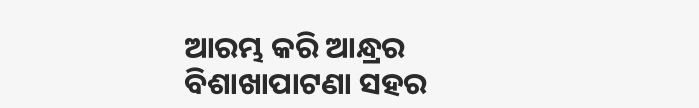ଆରମ୍ଭ କରି ଆନ୍ଧ୍ରର ବିଶାଖାପାଟଣା ସହର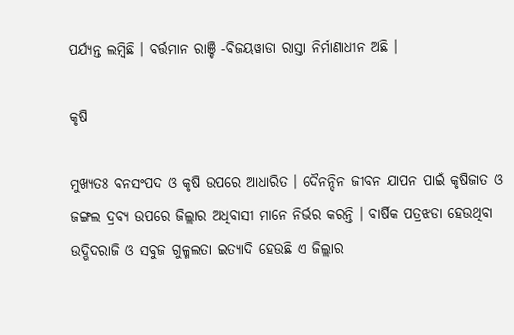ପର୍ଯ୍ୟନ୍ତ ଲମ୍ବିଛି । ବର୍ତ୍ତମାନ ରାଞ୍ଚି -ବିଜୟୱାଡା ରାସ୍ତା ନିର୍ମାଣାଧୀନ ଅଛି ।

କୃଷି

ମୁଖ୍ୟତଃ ବନସଂପଦ ଓ କୃଷି ଉପରେ ଆଧାରିତ । ଦୈନନ୍ଦିନ ଜୀବନ ଯାପନ ପାଇଁ କୃଷିଜାତ ଓ ଜଙ୍ଗଲ ଦ୍ରବ୍ୟ ଉପରେ ଜିଲ୍ଲାର ଅଧିବାସୀ ମାନେ ନିର୍ଭର କରନ୍ତି । ବାର୍ଷିକ ପତ୍ରଝଡା ହେଉଥିବା ଉଦ୍ଭିଦରାଜି ଓ ସବୁଜ ଗୁଳ୍ମଲତା ଇତ୍ୟାଦି ହେଉଛି ଏ ଜିଲ୍ଲାର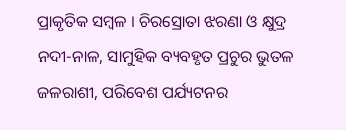ପ୍ରାକୃତିକ ସମ୍ବଳ । ଚିରସ୍ରୋତା ଝରଣା ଓ କ୍ଷୁଦ୍ର ନଦୀ-ନାଳ, ସାମୁହିକ ବ୍ୟବହୃତ ପ୍ରଚୁର ଭୁତଳ ଜଳରାଶୀ, ପରିବେଶ ପର୍ଯ୍ୟଟନର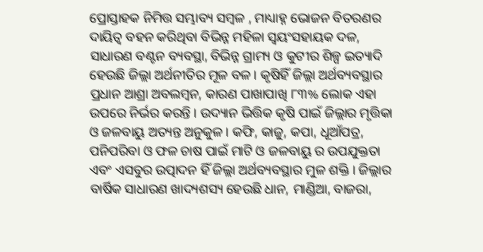ପ୍ରୋସ୍ତାହକ ନିମିତ୍ତ ସମ୍ଭାବ୍ୟ ସମ୍ବଳ , ମାଧ୍ୟାହ୍ନ ଭୋଜନ ବିତରଣର ଦାୟିତ୍ଵ ବହନ କରିଥିବା ବିଭିନ୍ନ ମହିଳା ସ୍ଵୟଂସହାୟକ ଦଳ, ସାଧାରଣ ବଣ୍ଟନ ବ୍ୟବସ୍ଥା, ବିଭିନ୍ନ ଗ୍ରାମ୍ୟ ଓ କୁଟୀର ଶିଳ୍ପ ଇତ୍ୟାଦି ହେଉଛି ଜିଲ୍ଲା ଅର୍ଥନୀତିର ମୂଳ ବଳ । କୃଷିହିଁ ଜିଲ୍ଲା ଅର୍ଥବ୍ୟବସ୍ଥାର ପ୍ରଧାନ ଆଶ୍ରା ଅବଲମ୍ବନ, କାରଣ ପାଖାପାଖି ୮୩% ଲୋକ ଏହା ଉପରେ ନିର୍ଭର କରନ୍ତି । ଉଦ୍ୟାନ ଭିତ୍ତିକ କୃଷି ପାଇଁ ଜିଲ୍ଲାର ମୃତ୍ତିକା ଓ ଜଳବାୟୁ ଅତ୍ୟନ୍ତ ଅନୁକୁଳ । କଫି, କାଜୁ, କପା, ଧୂଆଁପତ୍ର, ପନିପରିବା ଓ ଫଳ ଚାଷ ପାଇଁ ମାଟି ଓ ଜଳବାୟୁ ର ଉପଯୁକ୍ତତା ଏବଂ ଏସବୁର ଉତ୍ପାଦନ ହିଁ ଜିଲ୍ଲା ଅର୍ଥବ୍ୟବସ୍ଥାର ମୁଳ ଶକ୍ତି । ଜିଲ୍ଲାର ବାର୍ଷିକ ସାଧାରଣ ଖାଦ୍ୟଶସ୍ୟ ହେଉଛି ଧାନ, ମାଣ୍ଡିଆ, ବାଜରା,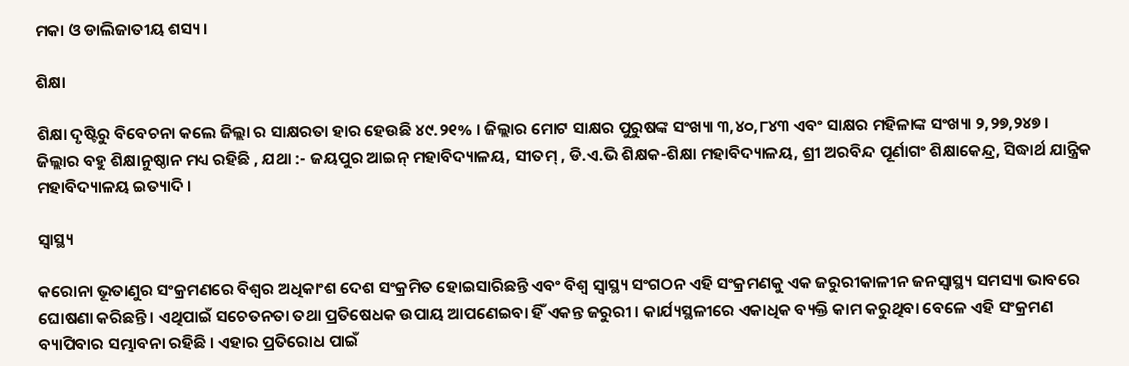ମକା ଓ ଡାଲିଜାତୀୟ ଶସ୍ୟ ।

ଶିକ୍ଷା

ଶିକ୍ଷା ଦୃଷ୍ଟିରୁ ବିବେଚନା କଲେ ଜିଲ୍ଲା ର ସାକ୍ଷରତା ହାର ହେଉଛି ୪୯.୨୧% । ଜିଲ୍ଲାର ମୋଟ ସାକ୍ଷର ପୁରୁଷଙ୍କ ସଂଖ୍ୟା ୩,୪୦,୮୪୩ ଏବଂ ସାକ୍ଷର ମହିଳାଙ୍କ ସଂଖ୍ୟା ୨,୨୭,୨୪୭ । ଜିଲ୍ଲାର ବହୁ ଶିକ୍ଷାନୁଷ୍ଠାନ ମଧ୍ୟ ରହିଛି , ଯଥା :- ଜୟପୁର ଆଇନ୍ ମହାବିଦ୍ୟାଳୟ, ସୀତମ୍ , ଡି.ଏ.ଭି ଶିକ୍ଷକ-ଶିକ୍ଷା ମହାବିଦ୍ୟାଳୟ, ଶ୍ରୀ ଅରବିନ୍ଦ ପୂର୍ଣାଗଂ ଶିକ୍ଷାକେନ୍ଦ୍ର, ସିଦ୍ଧାର୍ଥ ଯାନ୍ତ୍ରିକ ମହାବିଦ୍ୟାଳୟ ଇତ୍ୟାଦି ।

ସ୍ୱାସ୍ଥ୍ୟ

କରୋନା ଭୂତାଣୁର ସଂକ୍ରମଣରେ ବିଶ୍ଵର ଅଧିକାଂଶ ଦେଶ ସଂକ୍ରମିତ ହୋଇସାରିଛନ୍ତି ଏବଂ ବିଶ୍ୱ ସ୍ୱାସ୍ଥ୍ୟ ସଂଗଠନ ଏହି ସଂକ୍ରମଣକୁ ଏକ ଜରୁରୀକାଳୀନ ଜନସ୍ଵାସ୍ଥ୍ୟ ସମସ୍ୟା ଭାବରେ ଘୋଷଣା କରିଛନ୍ତି । ଏଥିପାଇଁ ସଚେତନତା ତଥା ପ୍ରତିଷେଧକ ଉପାୟ ଆପଣେଇବା ହିଁ ଏକନ୍ତ ଜରୁରୀ । କାର୍ଯ୍ୟସ୍ଥଳୀରେ ଏକାଧିକ ବ୍ୟକ୍ତି କାମ କରୁଥିବା ବେଳେ ଏହି ସଂକ୍ରମଣ ବ୍ୟାପିବାର ସମ୍ଭାବନା ରହିଛି । ଏହାର ପ୍ରତିରୋଧ ପାଇଁ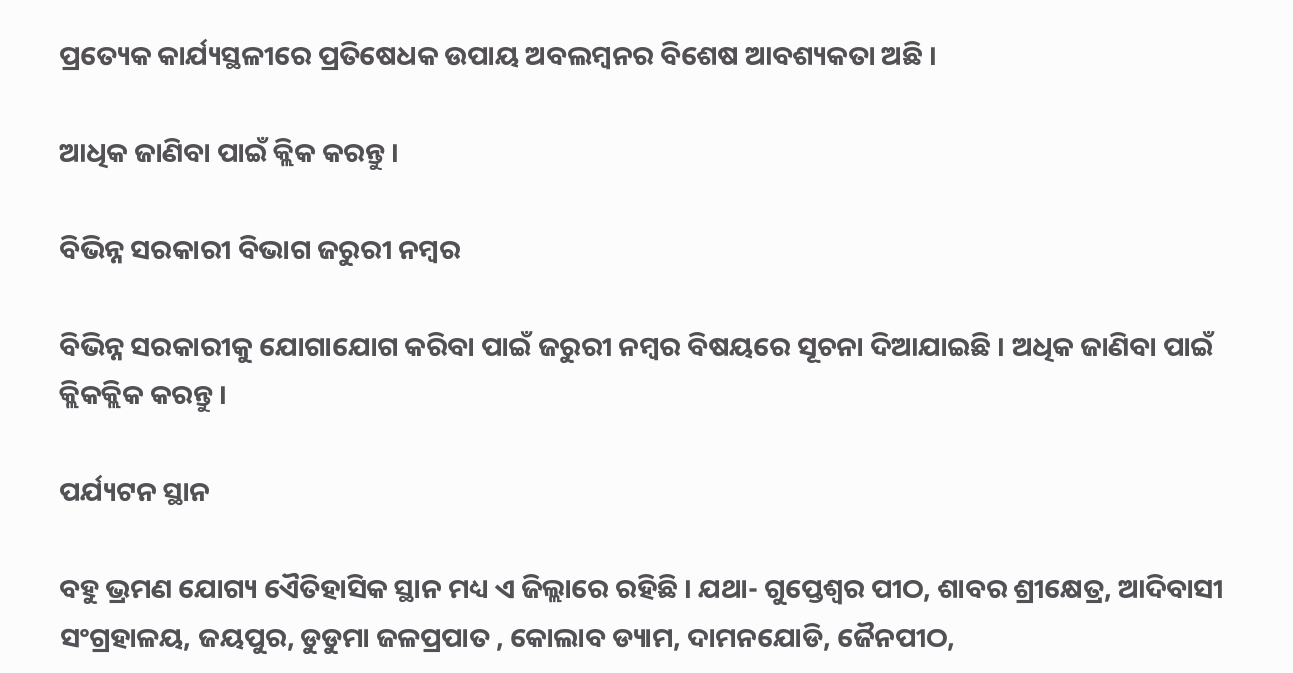ପ୍ରତ୍ୟେକ କାର୍ଯ୍ୟସ୍ଥଳୀରେ ପ୍ରତିଷେଧକ ଉପାୟ ଅବଲମ୍ବନର ବିଶେଷ ଆବଶ୍ୟକତା ଅଛି ।

ଆଧିକ ଜାଣିବା ପାଇଁ କ୍ଲିକ କରନ୍ତୁ ।

ବିଭିନ୍ନ ସରକାରୀ ବିଭାଗ ଜରୁରୀ ନମ୍ବର

ବିଭିନ୍ନ ସରକାରୀକୁ ଯୋଗାଯୋଗ କରିବା ପାଇଁ ଜରୁରୀ ନମ୍ବର ବିଷୟରେ ସୂଚନା ଦିଆଯାଇଛି । ଅଧିକ ଜାଣିବା ପାଇଁ କ୍ଲିକକ୍ଲିକ କରନ୍ତୁ ।

ପର୍ଯ୍ୟଟନ ସ୍ଥାନ

ବହୁ ଭ୍ରମଣ ଯୋଗ୍ୟ ଏୈତିହାସିକ ସ୍ଥାନ ମଧ୍ୟ ଏ ଜିଲ୍ଲାରେ ରହିଛି । ଯଥା- ଗୁପ୍ତେଶ୍ଵର ପୀଠ, ଶାବର ଶ୍ରୀକ୍ଷେତ୍ର, ଆଦିବାସୀ ସଂଗ୍ରହାଳୟ, ଜୟପୁର, ଡୁଡୁମା ଜଳପ୍ରପାତ , କୋଲାବ ଡ୍ୟାମ, ଦାମନଯୋଡି, ଜୈନପୀଠ,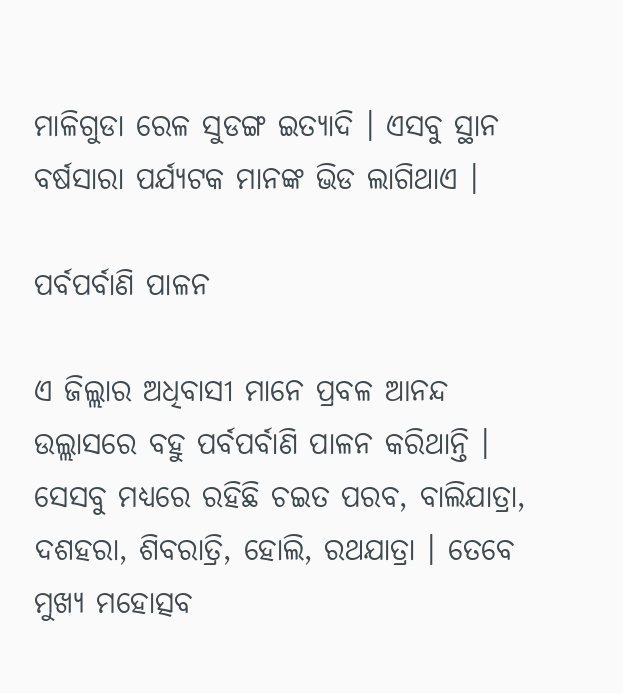ମାଳିଗୁଡା ରେଳ ସୁଡଙ୍ଗ ଇତ୍ୟାଦି । ଏସବୁ ସ୍ଥାନ ବର୍ଷସାରା ପର୍ଯ୍ୟଟକ ମାନଙ୍କ ଭିଡ ଲାଗିଥାଏ ।

ପର୍ବପର୍ବାଣି ପାଳନ

ଏ ଜିଲ୍ଲାର ଅଧିବାସୀ ମାନେ ପ୍ରବଳ ଆନନ୍ଦ ଉଲ୍ଲାସରେ ବହୁ ପର୍ବପର୍ବାଣି ପାଳନ କରିଥାନ୍ତି । ସେସବୁ ମଧ୍ୟରେ ରହିଛି ଚଇତ ପରବ, ବାଲିଯାତ୍ରା, ଦଶହରା, ଶିବରାତ୍ରି, ହୋଲି, ରଥଯାତ୍ରା । ତେବେ ମୁଖ୍ୟ ମହୋତ୍ସବ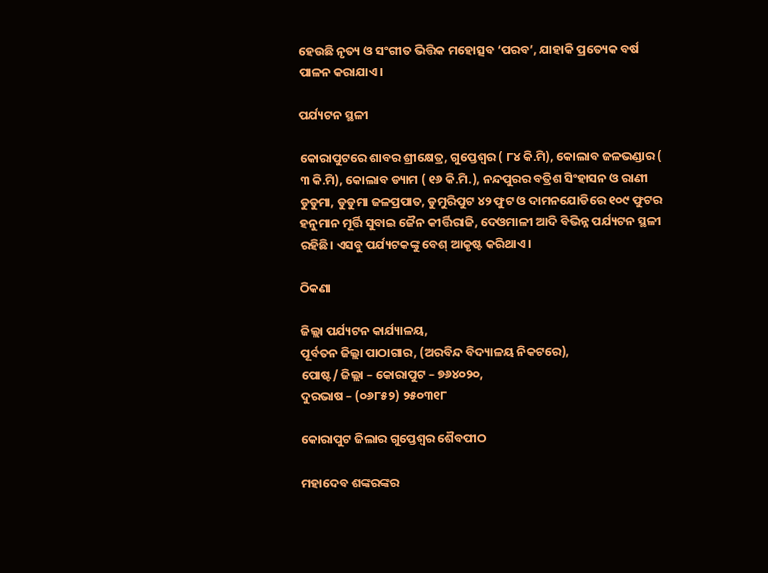ହେଉଛି ନୃତ୍ୟ ଓ ସଂଗୀତ ଭିତ୍ତିକ ମହୋତ୍ସବ ‘ପରବ’, ଯାହାକି ପ୍ରତ୍ୟେକ ବର୍ଷ ପାଳନ କରାଯାଏ।

ପର୍ଯ୍ୟଟନ ସ୍ଥଳୀ

କୋରାପୁଟରେ ଶାବର ଶ୍ରୀକ୍ଷେତ୍ର, ଗୁପ୍ତେଶ୍ଵର ( ୮୪ କି.ମି), କୋଲାବ ଜଳଭଣ୍ଡାର ( ୩ କି.ମି), କୋଲାବ ଡ୍ୟାମ ( ୧୬ କି.ମି.), ନନ୍ଦପୁରର ବତ୍ରିଶ ସିଂହାସନ ଓ ରାଣୀ ଡୁଡୁମା, ଡୁଡୁମା ଜଳପ୍ରପାତ, ଡୁମୁରିପୁଟ ୪୨ ଫୁଟ ଓ ଦାମନଯୋଡିରେ ୧୦୯ ଫୁଟର ହନୁମାନ ମୂର୍ତ୍ତି ସୁବାଇ ଜୈନ କୀର୍ତ୍ତିରାଜି, ଦେଓମାଳୀ ଆଦି ବିଭିନ୍ନ ପର୍ଯ୍ୟଟନ ସ୍ଥଳୀ ରହିଛି। ଏସବୁ ପର୍ଯ୍ୟଟକଙ୍କୁ ବେଶ୍ ଆକୃଷ୍ଟ କରିଥାଏ ।

ଠିକଣା

ଜିଲ୍ଲା ପର୍ଯ୍ୟଟନ କାର୍ଯ୍ୟାଳୟ,
ପୂର୍ବତନ ଜିଲ୍ଲା ପାଠାଗାର, (ଅରବିନ୍ଦ ବିଦ୍ୟାଳୟ ନିକଟରେ),
ପୋଷ୍ଟ/ ଜିଲ୍ଲା – କୋରାପୁଟ – ୭୬୪୦୨୦,
ଦୁରଭାଷ – (୦୬୮୫୨) ୨୫୦୩୧୮

କୋରାପୁଟ ଜିଲାର ଗୁପ୍ତେଶ୍ଵର ଶୈବପୀଠ

ମହାଦେବ ଶଙ୍କରଙ୍କର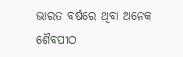ଭାରତ ବର୍ଷରେ ଥିବା ଅନେକ ଶୈବପୀଠ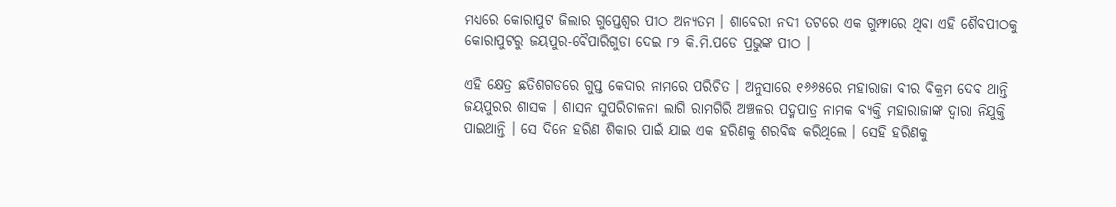ମଧ୍ୟରେ କୋରାପୁଟ ଜିଲାର ଗୁପ୍ତେଶ୍ୱର ପୀଠ ଅନ୍ୟତମ । ଶାବେରୀ ନଦୀ ତଟରେ ଏକ ଗୁମ୍ଫାରେ ଥିବା ଏହି ଶୈବପୀଠକୁ କୋରାପୁଟରୁ ଜୟପୁର-ବୈପାରିଗୁଡା ଦେଇ ୮୨ କି.ମି.ପଡେ ପ୍ରଭୁଙ୍କ ପୀଠ ।

ଏହି କ୍ଷେତ୍ର ଛତିଶଗଡରେ ଗୁପ୍ତ କେଦାର ନାମରେ ପରିଚିତ । ଅନୁସାରେ ୧୬୬୫ରେ ମହାରାଜା ବୀର ବିକ୍ରମ ଦେବ ଥାନ୍ତି ଜୟପୁରର ଶାସକ । ଶାସନ ସୁପରିଚାଳନା ଲାଗି ରାମଗିରି ଅଞ୍ଚଳର ପଦ୍ମପାତ୍ର ନାମକ ବ୍ୟକ୍ତି ମହାରାଜାଙ୍କ ଦ୍ଵାରା ନିଯୁକ୍ତି ପାଇଥାନ୍ତି । ସେ ଦିନେ ହରିଣ ଶିକାର ପାଇଁ ଯାଇ ଏକ ହରିଣକୁ ଶରବିଦ୍ଧ କରିଥିଲେ । ସେହି ହରିଣକୁ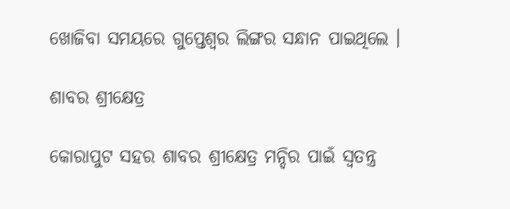ଖୋଜିବା ସମୟରେ ଗୁପ୍ତେଶ୍ଵର ଲିଙ୍ଗର ସନ୍ଧାନ ପାଇଥିଲେ ।

ଶାବର ଶ୍ରୀକ୍ଷେତ୍ର

କୋରାପୁଟ ସହର ଶାବର ଶ୍ରୀକ୍ଷେତ୍ର ମନ୍ଦିର ପାଇଁ ସ୍ଵତନ୍ତ୍ର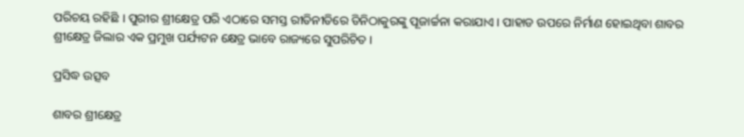ପରିଚୟ ରହିଛି । ପୁରୀର ଶ୍ରୀକ୍ଷେତ୍ର ପରି ଏଠାରେ ସମସ୍ତ ରୀତିନୀତିରେ ତିନିଠାକୁରଙ୍କୁ ପୂଜାର୍ଚ୍ଚନା କରାଯାଏ । ପାହାଡ ଉପରେ ନିର୍ମାଣ ହୋଇଥିବା ଶାବର ଶ୍ରୀକ୍ଷେତ୍ର ଜିଲାର ଏକ ପ୍ରମୁଖ ପର୍ଯ୍ୟଟନ କ୍ଷେତ୍ର ଭାବେ ରାଜ୍ୟରେ ସୁପରିଚିତ ।

ପ୍ରସିଦ୍ଧ ଉତ୍ସବ

ଶାବର ଶ୍ରୀକ୍ଷେତ୍ର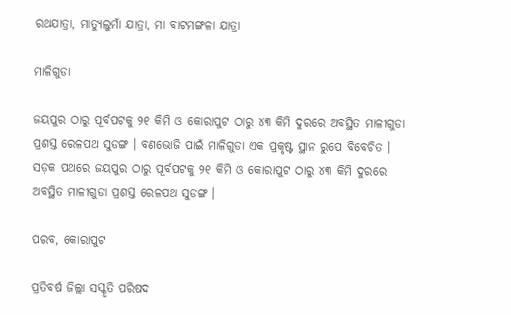ରଥଯାତ୍ରା, ମାତ୍ୟୁଲୁମାଁ ଯାତ୍ରା, ମା ବାଟମଙ୍ଗଳା ଯାତ୍ରା

ମାଳିଗୁଡା

ଜୟପୁର ଠାରୁ ପୂର୍ବପଟକୁ ୨୧ କିମି ଓ କୋରାପୁଟ ଠାରୁ ୪୩ କିମି ଦୁରରେ ଅବସ୍ଥିତ ମାଳୀଗୁଡା ପ୍ରଶସ୍ତ ରେଳପଥ ସୁଡଙ୍ଗ । ବଣଭୋଜି ପାଇଁ ମାଳିଗୁଡା ଏକ ପ୍ରକୃଷ୍ଟ ସ୍ଥାନ ରୁପେ ବିବେଚିତ । ସଡ଼କ ପଥରେ ଜୟପୁର ଠାରୁ ପୂର୍ବପଟକୁ ୨୧ କିମି ଓ କୋରାପୁଟ ଠାରୁ ୪୩ କିମି ଦୁରରେ ଅବସ୍ଥିତ ମାଳୀଗୁଡା ପ୍ରଶସ୍ତ ରେଳପଥ ସୁଡଙ୍ଗ ।

ପରବ, କୋରାପୁଟ

ପ୍ରତିବର୍ଷ ଜିଲ୍ଲା ସସ୍କୃତି ପରିଷଦ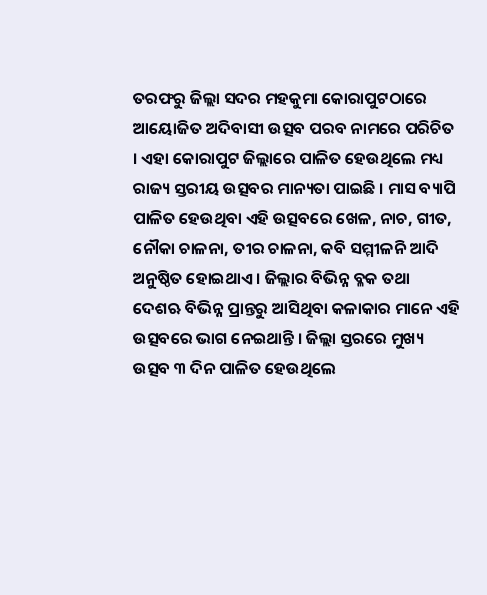ତରଫରୁ ଜିଲ୍ଲା ସଦର ମହକୁମା କୋରାପୁଟଠାରେ ଆୟୋଜିତ ଅଦିବାସୀ ଉତ୍ସବ ପରବ ନାମରେ ପରିଚିତ । ଏହା କୋରାପୁଟ ଜିଲ୍ଲାରେ ପାଳିତ ହେଉଥିଲେ ମଧ୍ୟ ରାଜ୍ୟ ସ୍ତରୀୟ ଉତ୍ସବର ମାନ୍ୟତା ପାଇଛି । ମାସ ବ୍ୟାପି ପାଳିତ ହେଉଥିବା ଏହି ଉତ୍ସବରେ ଖେଳ, ନାଚ, ଗୀତ, ନୌକା ଚାଳନା, ତୀର ଚାଳନା, କବି ସମ୍ମୀଳନି ଆଦି ଅନୁଷ୍ଠିତ ହୋଇଥାଏ । ଜିଲ୍ଲାର ବିଭିନ୍ନ ବ୍ଳକ ତଥା ଦେଶଋ ବିଭିନ୍ନ ପ୍ରାନ୍ତରୁ ଆସିଥିବା କଳାକାର ମାନେ ଏହି ଉତ୍ସବରେ ଭାଗ ନେଇଥାନ୍ତି । ଜିଲ୍ଲା ସ୍ତରରେ ମୁଖ୍ୟ ଉତ୍ସବ ୩ ଦିନ ପାଳିତ ହେଉଥିଲେ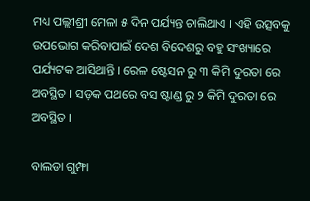ମଧ୍ୟ ପଲ୍ଲୀଶ୍ରୀ ମେଳା ୫ ଦିନ ପର୍ଯ୍ୟନ୍ତ ଚାଲିଥାଏ । ଏହି ଉତ୍ସବକୁ ଉପଭୋଗ କରିବାପାଇଁ ଦେଶ ବିଦେଶରୁ ବହୁ ସଂଖ୍ୟାରେ ପର୍ଯ୍ୟଟକ ଆସିଥାନ୍ତି । ରେଳ ଷ୍ଟେସନ ରୁ ୩ କିମି ଦୁରତା ରେ ଅବସ୍ଥିତ । ସଡ଼କ ପଥରେ ବସ ଷ୍ଟାଣ୍ଡ ରୁ ୨ କିମି ଦୁରତା ରେ ଅବସ୍ଥିତ ।

ବାଲଡା ଗୁମ୍ଫା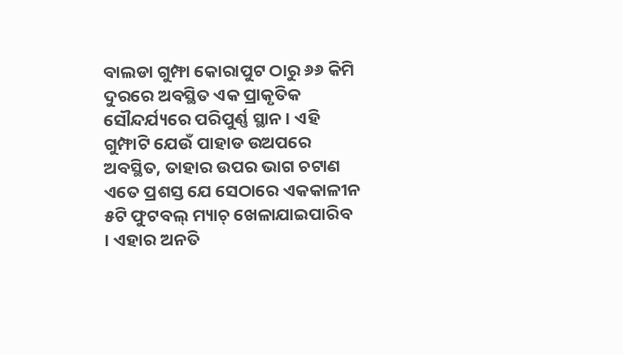ବାଲଡା ଗୁମ୍ଫା କୋରାପୁଟ ଠାରୁ ୬୬ କିମି ଦୁରରେ ଅବସ୍ଥିତ ଏକ ପ୍ରାକୃତିକ ସୌନ୍ଦର୍ଯ୍ୟରେ ପରିପୁର୍ଣ୍ଣ ସ୍ଥାନ । ଏହି ଗୁମ୍ଫାଟି ଯେଉଁ ପାହାଡ ଉଅପରେ ଅବସ୍ଥିତ, ତାହାର ଉପର ଭାଗ ଚଟାଣ ଏତେ ପ୍ରଶସ୍ତ ଯେ ସେଠାରେ ଏକକାଳୀନ ୫ଟି ଫୁଟବଲ୍ ମ୍ୟାଚ୍ ଖେଳାଯାଇପାରିବ । ଏହାର ଅନତି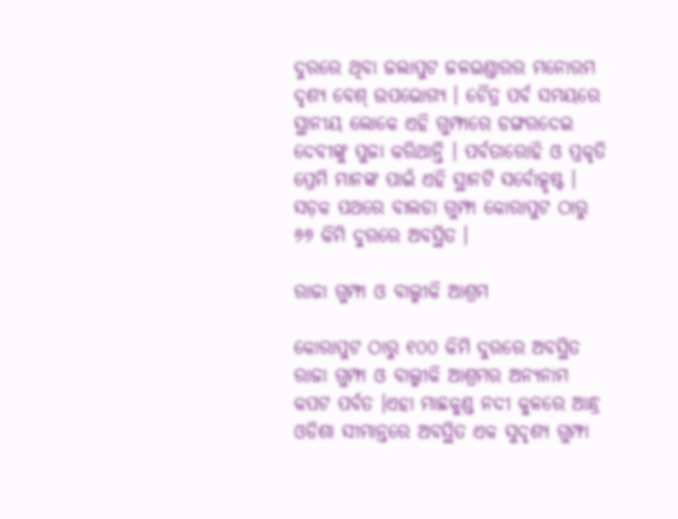ଦୁରରେ ଥିବା ଜଲାପୁଟ ଜଳଭଣ୍ଡାରର ମନୋରମ ଦୃଶ୍ୟ ବେଶ୍ ଉପଭୋଗ୍ୟ । ଚୈତ୍ର ପର୍ବ ସମୟରେ ସ୍ଥାନୀୟ ଲୋକେ ଏହି ଗୁମ୍ଫାରେ ଡଙ୍ଗରଦେଇ ଦେବୀଙ୍କୁ ପୁଜା କରିଥାନ୍ତି । ପର୍ବତାରୋହି ଓ ପ୍ରକୃତି ପ୍ରେମି ମାନଙ୍କ ପାଇଁ ଏହି ସ୍ଥାନଟି ସର୍ବୋତ୍କୃଷ୍ଟ । ସଡ଼କ ପଥରେ ବାଲଡା ଗୁମ୍ଫା କୋରାପୁଟ ଠାରୁ ୬୬ କିମି ଦୁରରେ ଅବସ୍ଥିତ ।

ରାଜା ଗୁମ୍ଫା ଓ ବାଲ୍ମୀକି ଆଶ୍ରମ

କୋରାପୁଟ ଠାରୁ ୧୦୦ କିମି ଦୁରରେ ଅବସ୍ଥିତ ରାଜା ଗୁମ୍ଫା ଓ ବାଲ୍ମୀକି ଆଶ୍ରମର ଅନ୍ୟନାମ କପଟ ପର୍ବତ ।ଏହା ମାଛକୁଣ୍ଡ ନଦୀ କୁଳରେ ଆନ୍ଧ୍ର ଓଡିଶା ସୀମାନ୍ତରେ ଅବସ୍ଥିତ ଏକ ସୁଦୃଶ୍ୟ ଗୁମ୍ଫା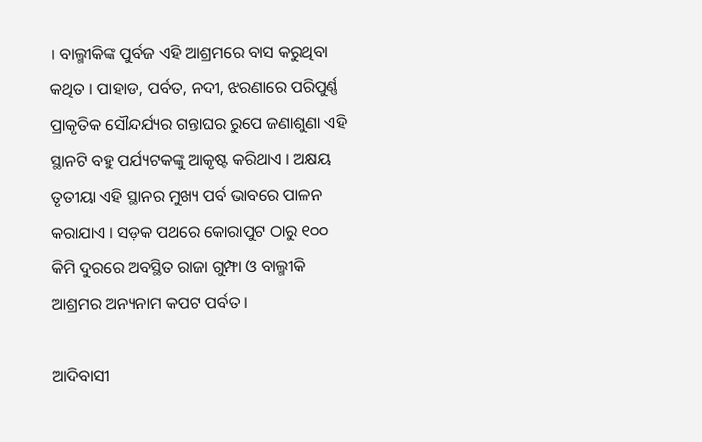। ବାଲ୍ମୀକିଙ୍କ ପୁର୍ବଜ ଏହି ଆଶ୍ରମରେ ବାସ କରୁଥିବା କଥିତ । ପାହାଡ, ପର୍ବତ, ନଦୀ, ଝରଣାରେ ପରିପୁର୍ଣ୍ଣ ପ୍ରାକୃତିକ ସୌନ୍ଦର୍ଯ୍ୟର ଗନ୍ତାଘର ରୁପେ ଜଣାଶୁଣା ଏହି ସ୍ଥାନଟି ବହୁ ପର୍ଯ୍ୟଟକଙ୍କୁ ଆକୃଷ୍ଟ କରିଥାଏ । ଅକ୍ଷୟ ତୃତୀୟା ଏହି ସ୍ଥାନର ମୁଖ୍ୟ ପର୍ବ ଭାବରେ ପାଳନ କରାଯାଏ । ସଡ଼କ ପଥରେ କୋରାପୁଟ ଠାରୁ ୧୦୦ କିମି ଦୁରରେ ଅବସ୍ଥିତ ରାଜା ଗୁମ୍ଫା ଓ ବାଲ୍ମୀକି ଆଶ୍ରମର ଅନ୍ୟନାମ କପଟ ପର୍ବତ ।

ଆଦିବାସୀ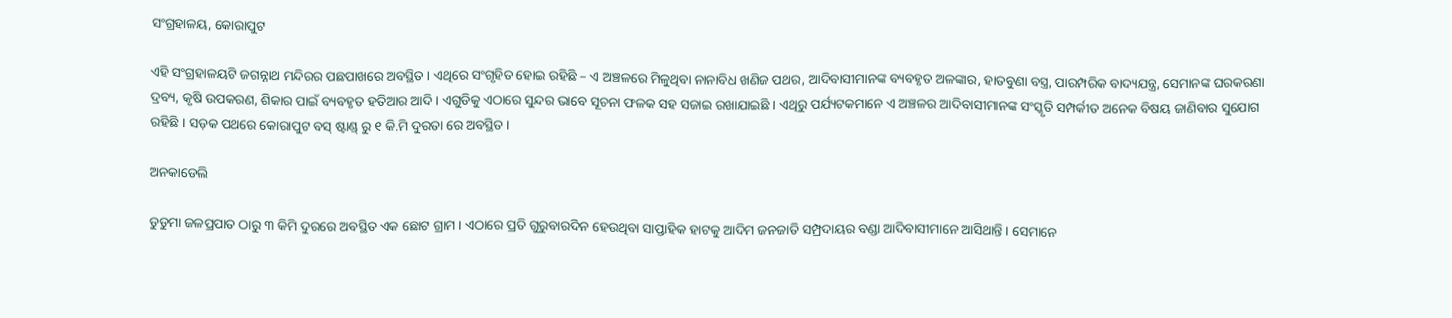ସଂଗ୍ରହାଳୟ, କୋରାପୁଟ

ଏହି ସଂଗ୍ରହାଳୟଟି ଜଗନ୍ନାଥ ମନ୍ଦିରର ପଛପାଖରେ ଅବସ୍ଥିତ । ଏଥିରେ ସଂଗୃହିତ ହୋଇ ରହିଛି – ଏ ଅଞ୍ଚଳରେ ମିଳୁଥିବା ନାନାବିଧ ଖଣିଜ ପଥର, ଆଦିବାସୀମାନଙ୍କ ବ୍ୟବହୃତ ଅଳଙ୍କାର, ହାତବୁଣା ବସ୍ତ୍ର, ପାରମ୍ପରିକ ବାଦ୍ୟଯନ୍ତ୍ର, ସେମାନଙ୍କ ଘରକରଣା ଦ୍ରବ୍ୟ, କୃଷି ଉପକରଣ, ଶିକାର ପାଇଁ ବ୍ୟବହୃତ ହତିଆର ଆଦି । ଏଗୁଡିକୁ ଏଠାରେ ସୁନ୍ଦର ଭାବେ ସୂଚନା ଫଳକ ସହ ସଜାଇ ରଖାଯାଇଛି । ଏଥିରୁ ପର୍ଯ୍ୟଟକମାନେ ଏ ଅଞ୍ଚଳର ଆଦିବାସୀମାନଙ୍କ ସଂସ୍କୃତି ସମ୍ପର୍କୀତ ଅନେକ ବିଷୟ ଜାଣିବାର ସୁଯୋଗ ରହିଛି । ସଡ଼କ ପଥରେ କୋରାପୁଟ ବସ୍ ଷ୍ଟାଣ୍ଡ୍ ରୁ ୧ କି.ମି ଦୁରତା ରେ ଅବସ୍ଥିତ ।

ଅନକାଡେଲି

ଡୁଡୁମା ଜଳପ୍ରପାତ ଠାରୁ ୩ କିମି ଦୁରରେ ଅବସ୍ଥିତ ଏକ ଛୋଟ ଗ୍ରାମ । ଏଠାରେ ପ୍ରତି ଗୁରୁବାରଦିନ ହେଉଥିବା ସାପ୍ତାହିକ ହାଟକୁ ଆଦିମ ଜନଜାତି ସମ୍ପ୍ରଦାୟର ବଣ୍ଡା ଆଦିବାସୀମାନେ ଆସିଥାନ୍ତି । ସେମାନେ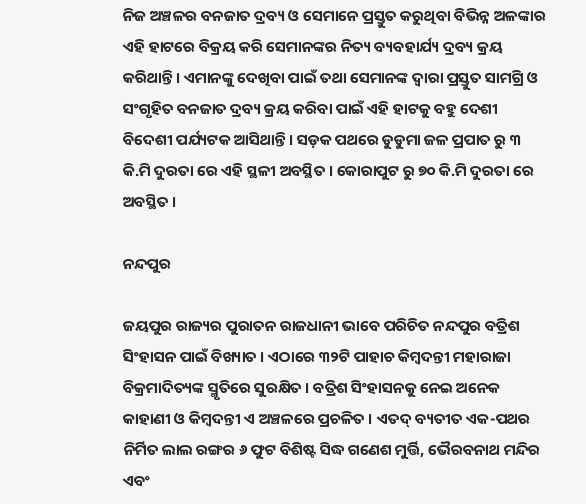ନିଜ ଅଞ୍ଚଳର ବନଜାତ ଦ୍ରବ୍ୟ ଓ ସେମାନେ ପ୍ରସ୍ତୁତ କରୁଥିବା ବିଭିନ୍ନ ଅଳଙ୍କାର ଏହି ହାଟରେ ବିକ୍ରୟ କରି ସେମାନଙ୍କର ନିତ୍ୟ ବ୍ୟବହାର୍ଯ୍ୟ ଦ୍ରବ୍ୟ କ୍ରୟ କରିଥାନ୍ତି । ଏମାନଙ୍କୁ ଦେଖିବା ପାଇଁ ତଥା ସେମାନଙ୍କ ଦ୍ୱାରା ପ୍ରସ୍ତୁତ ସାମଗ୍ରି ଓ ସଂଗୃହିତ ବନଜାତ ଦ୍ରବ୍ୟ କ୍ରୟ କରିବା ପାଇଁ ଏହି ହାଟକୁ ବହୁ ଦେଶୀ ବିଦେଶୀ ପର୍ଯ୍ୟଟକ ଆସିଥାନ୍ତି । ସଡ଼କ ପଥରେ ଡୁଡୁମା ଜଳ ପ୍ରପାତ ରୁ ୩ କି.ମି ଦୁରତା ରେ ଏହି ସ୍ଥଳୀ ଅବସ୍ଥିତ । କୋରାପୁଟ ରୁ ୭୦ କି.ମି ଦୁରତା ରେ ଅବସ୍ଥିତ ।

ନନ୍ଦପୁର

ଜୟପୁର ରାଜ୍ୟର ପୁରାତନ ରାଜଧାନୀ ଭାବେ ପରିଚିତ ନନ୍ଦପୁର ବତ୍ରିଶ ସିଂହାସନ ପାଇଁ ବିଖ୍ୟାତ । ଏଠାରେ ୩୨ଟି ପାହାଚ କିମ୍ବଦନ୍ତୀ ମହାରାଜା ବିକ୍ରମାଦିତ୍ୟଙ୍କ ସ୍ମୃତିରେ ସୁରକ୍ଷିତ । ବତ୍ରିଶ ସିଂହାସନକୁ ନେଇ ଅନେକ କାହାଣୀ ଓ କିମ୍ବଦନ୍ତୀ ଏ ଅଞ୍ଚଳରେ ପ୍ରଚଳିତ । ଏତଦ୍ ବ୍ୟତୀତ ଏକ-ପଥର ନିର୍ମିତ ଲାଲ ରଙ୍ଗର ୬ ଫୁଟ ବିଶିଷ୍ଟ ସିଦ୍ଧ ଗଣେଶ ମୁର୍ତ୍ତି, ଭୈରବନାଥ ମନ୍ଦିର ଏବଂ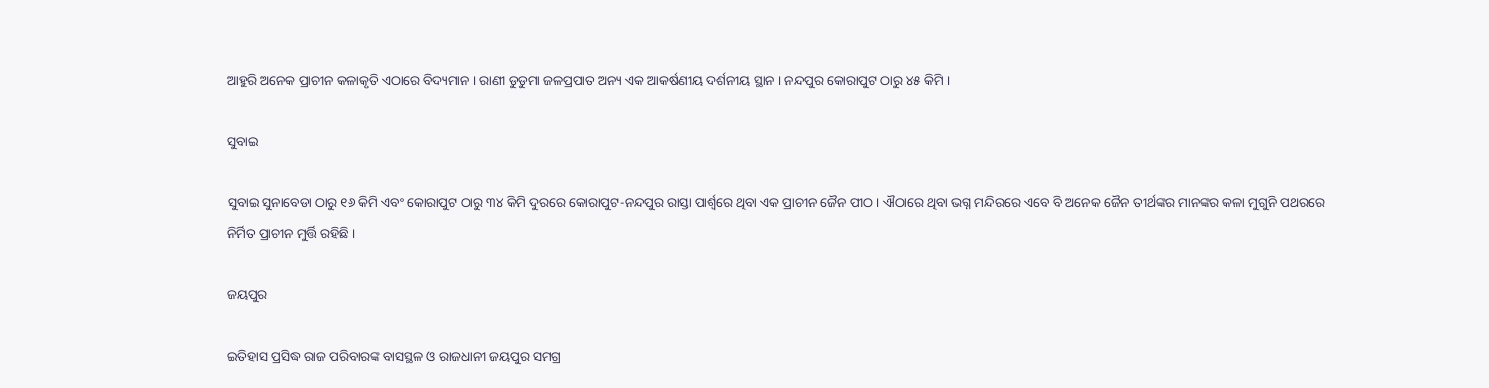ଆହୁରି ଅନେକ ପ୍ରାଚୀନ କଳାକୃତି ଏଠାରେ ବିଦ୍ୟମାନ । ରାଣୀ ଡୁଡୁମା ଜଳପ୍ରପାତ ଅନ୍ୟ ଏକ ଆକର୍ଷଣୀୟ ଦର୍ଶନୀୟ ସ୍ଥାନ । ନନ୍ଦପୁର କୋରାପୁଟ ଠାରୁ ୪୫ କିମି ।

ସୁବାଇ

ସୁବାଇ ସୁନାବେଡା ଠାରୁ ୧୬ କିମି ଏବଂ କୋରାପୁଟ ଠାରୁ ୩୪ କିମି ଦୁରରେ କୋରାପୁଟ-ନନ୍ଦପୁର ରାସ୍ତା ପାର୍ଶ୍ୱରେ ଥିବା ଏକ ପ୍ରାଚୀନ ଜୈନ ପୀଠ । ଐଠାରେ ଥିବା ଭଗ୍ନ ମନ୍ଦିରରେ ଏବେ ବି ଅନେକ ଜୈନ ତୀର୍ଥଙ୍କର ମାନଙ୍କର କଳା ମୁଗୁନି ପଥରରେ ନିର୍ମିତ ପ୍ରାଚୀନ ମୁର୍ତ୍ତି ରହିଛି ।

ଜୟପୁର

ଇତିହାସ ପ୍ରସିଦ୍ଧ ରାଜ ପରିବାରଙ୍କ ବାସସ୍ଥଳ ଓ ରାଜଧାନୀ ଜୟପୁର ସମଗ୍ର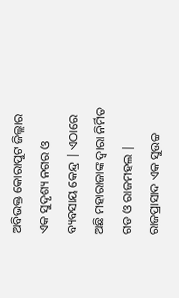ଅବିଭକ୍ତ କୋରାପୁଟ ଜିଲ୍ଲାର ଏକ ସୁଦୃଶ୍ୟ ନଗର ଓ ବ୍ୟବସାୟ କେନ୍ଦ୍ର | ଏଠାରେ ଅଛି ମହାରାଜାଙ୍କ ଦ୍ୱାରା ନିର୍ମିତ ଗଡ ଓ ରାଜମହଲ | ରାଜପ୍ରାସାଦ ଏକ ସୁଉଚ୍ଚ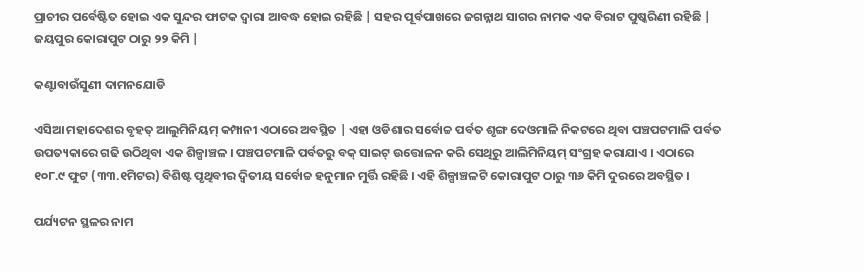ପ୍ରାଚୀର ପର୍ବେଷ୍ଟିତ ହୋଇ ଏକ ସୁନ୍ଦର ଫାଟକ ଦ୍ୱାରା ଆବଦ୍ଧ ହୋଇ ରହିଛି | ସହର ପୂର୍ବପାଖରେ ଜଗନ୍ନାଥ ସାଗର ନାମକ ଏକ ବିରାଟ ପୁଷ୍କରିଣୀ ରହିଛି | ଜୟପୁର କୋରାପୁଟ ଠାରୁ ୨୨ କିମି |

କଣ୍ଟାବାଉଁସୁଣୀ ଦାମନଯୋଡି

ଏସିଆ ମହାଦେଶର ବୃହତ୍ ଆଲୁମିନିୟମ୍ କମ୍ପାନୀ ଏଠାରେ ଅବସ୍ଥିତ | ଏହା ଓଡିଶାର ସର୍ବୋଚ୍ଚ ପର୍ବତ ଶୃଙ୍ଗ ଦେଓମାଳି ନିକଟରେ ଥିବା ପଞ୍ଚପଟମାଳି ପର୍ବତ ଉପତ୍ୟକାରେ ଗଢି ଉଠିଥିବା ଏକ ଶିଳ୍ପାଞ୍ଚଳ । ପଞ୍ଚପଟମାଳି ପର୍ବତରୁ ବକ୍ ସାଇଟ୍ ଉତ୍ତୋଳନ କରି ସେଥିରୁ ଆଲିମିନିୟମ୍ ସଂଗ୍ରହ କରାଯାଏ । ଏଠାରେ ୧୦୮.୯ ଫୁଟ (୩୩.୧ମିଟର) ବିଶିଷ୍ଟ ପୃଥିବୀର ଦ୍ୱିତୀୟ ସର୍ବୋଚ୍ଚ ହନୁମାନ ମୁର୍ତ୍ତି ରହିଛି । ଏହି ଶିଳ୍ପାଞ୍ଚଳଟି କୋରାପୁଟ ଠାରୁ ୩୬ କିମି ଦୁରରେ ଅବସ୍ଥିତ ।

ପର୍ଯ୍ୟଟନ ସ୍ଥଳର ନାମ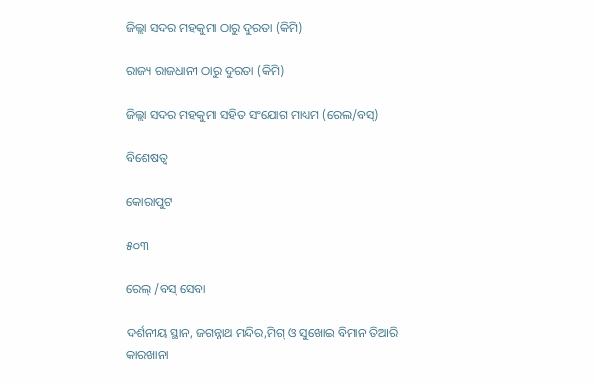ଜିଲ୍ଲା ସଦର ମହକୁମା ଠାରୁ ଦୁରତା (କିମି)

ରାଜ୍ୟ ରାଜଧାନୀ ଠାରୁ ଦୁରତା (କିମି)

ଜିଲ୍ଲା ସଦର ମହକୁମା ସହିତ ସଂଯୋଗ ମାଧ୍ୟମ (ରେଲ/ବସ୍)

ବିଶେଷତ୍ୱ

କୋରାପୁଟ

୫୦୩

ରେଲ୍ /ବସ୍ ସେବା

ଦର୍ଶନୀୟ ସ୍ଥାନ, ଜଗନ୍ନାଥ ମନ୍ଦିର,ମିଗ୍ ଓ ସୁଖୋଇ ବିମାନ ତିଆରି କାରଖାନା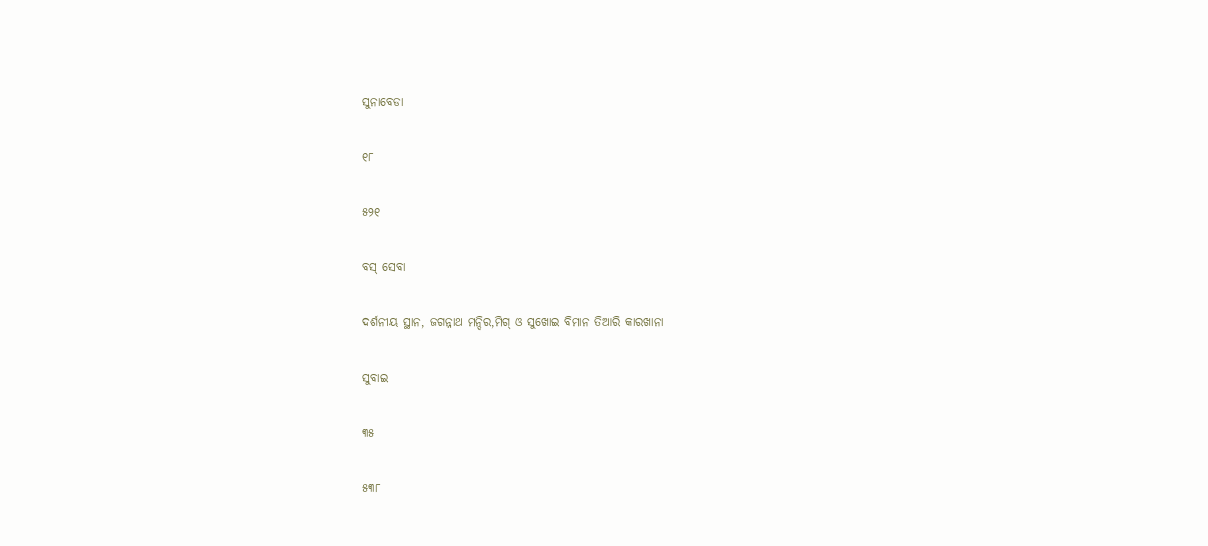ସୁନାବେଡା

୧୮

୫୨୧

ବସ୍ ସେବା

ଦର୍ଶନୀୟ ସ୍ଥାନ, ଜଗନ୍ନାଥ ମନ୍ଦିର,ମିଗ୍ ଓ ସୁଖୋଇ ବିମାନ ତିଆରି କାରଖାନା

ସୁବାଇ

୩୫

୫୩୮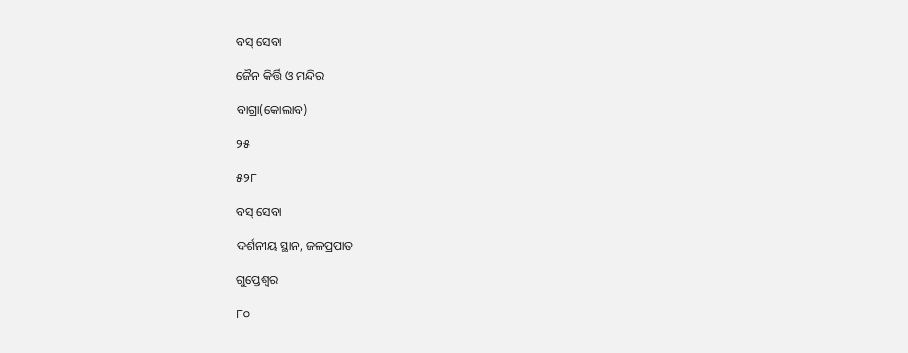ବସ୍ ସେବା

ଜୈନ କିର୍ତ୍ତି ଓ ମନ୍ଦିର

ବାଗ୍ରା(କୋଲାବ)

୨୫

୫୨୮

ବସ୍ ସେବା

ଦର୍ଶନୀୟ ସ୍ଥାନ, ଜଳପ୍ରପାତ

ଗୁପ୍ତେଶ୍ୱର

୮୦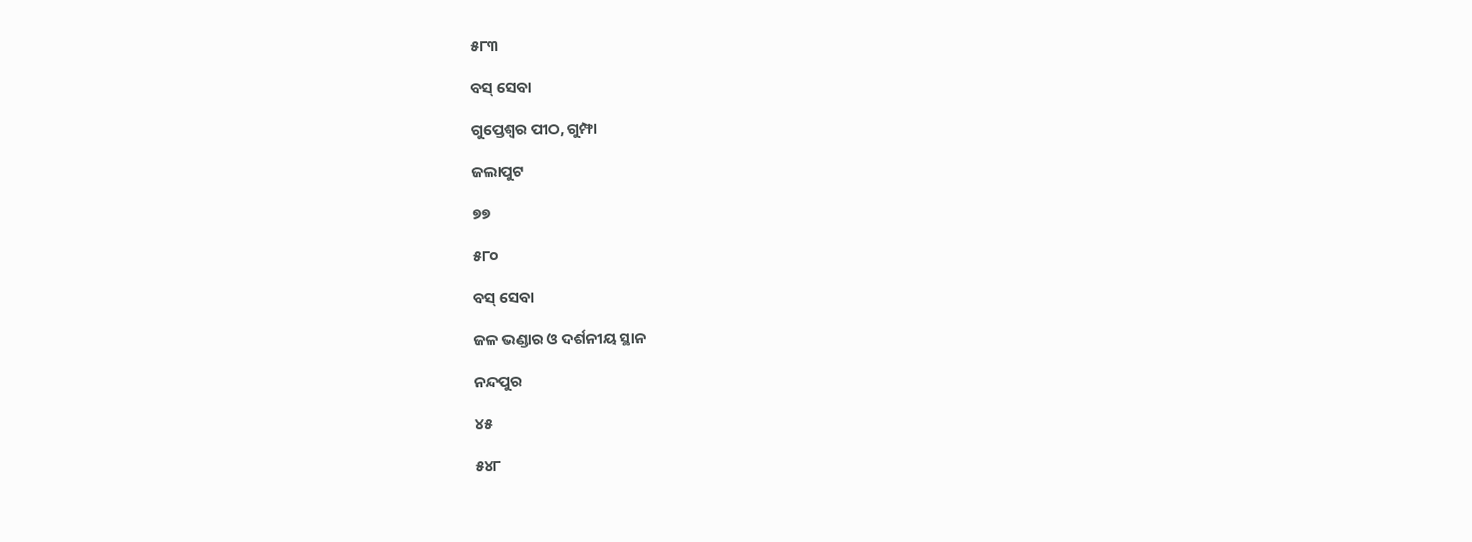୫୮୩

ବସ୍ ସେବା

ଗୁପ୍ତେଶ୍ୱର ପୀଠ, ଗୁମ୍ଫା

ଜଲାପୁଟ

୭୭

୫୮୦

ବସ୍ ସେବା

ଜଳ ଭଣ୍ଡାର ଓ ଦର୍ଶନୀୟ ସ୍ଥାନ

ନନ୍ଦପୁର

୪୫

୫୪୮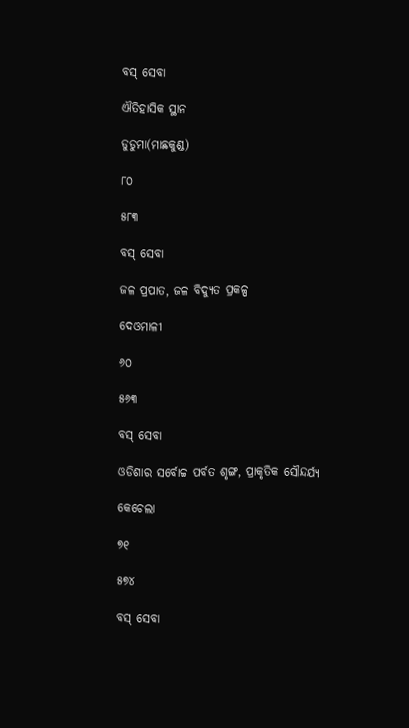ବସ୍ ସେବା

ଐତିହାସିକ ସ୍ଥାନ

ଡୁଡୁମା(ମାଛକୁଣ୍ଡ)

୮୦

୫୮୩

ବସ୍ ସେବା

ଜଳ ପ୍ରପାତ, ଜଳ ବିଦ୍ୟୁତ ପ୍ରକଳ୍ପ

ଦେଓମାଳୀ

୬୦

୫୬୩

ବସ୍ ସେବା

ଓଡିଶାର ସର୍ବୋଚ୍ଚ ପର୍ବତ ଶୃଙ୍ଗ, ପ୍ରାକୃତିକ ସୌନ୍ଦର୍ଯ୍ୟ

କେଚେଲା

୭୧

୫୭୪

ବସ୍ ସେବା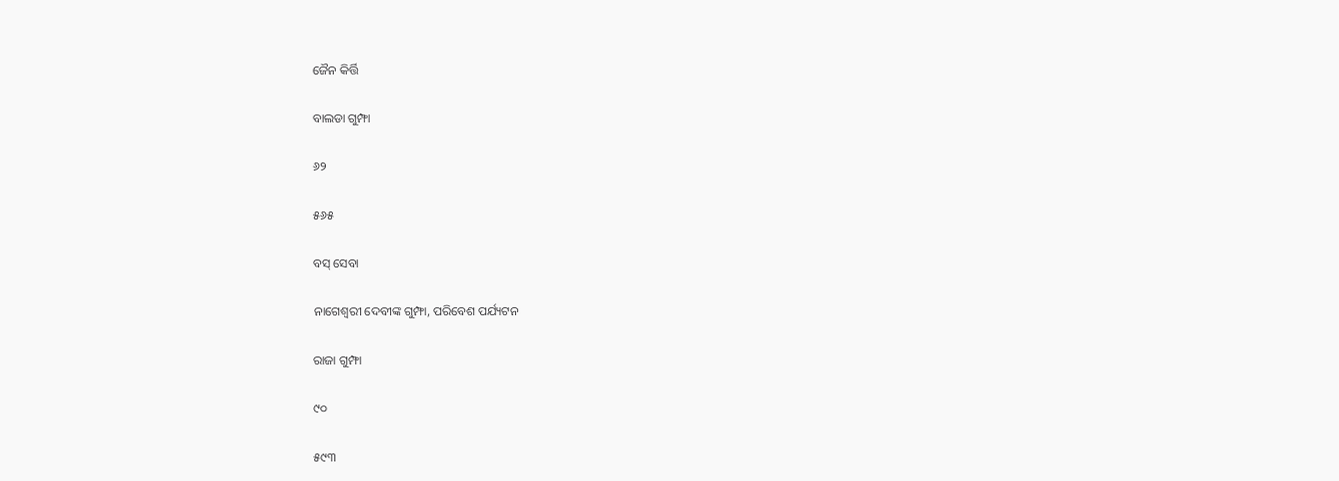ଜୈନ କିର୍ତ୍ତି

ବାଲଡା ଗୁମ୍ଫା

୬୨

୫୬୫

ବସ୍ ସେବା

ନାଗେଶ୍ୱରୀ ଦେବୀଙ୍କ ଗୁମ୍ଫା, ପରିବେଶ ପର୍ଯ୍ୟଟନ

ରାଜା ଗୁମ୍ଫା

୯୦

୫୯୩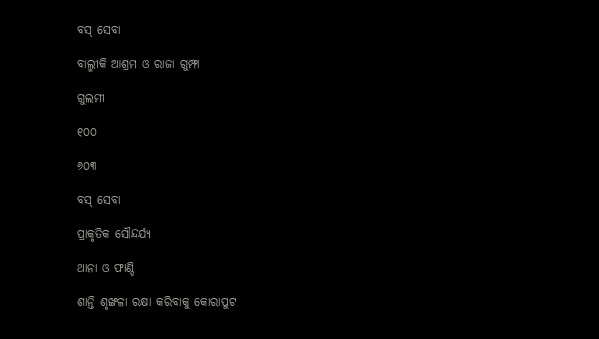ବସ୍ ସେବା

ବାଲ୍ମୀକି ଆଶ୍ରମ ଓ ରାଜା ଗୁମ୍ଫା

ଗୁଲମୀ

୧୦୦

୬୦୩

ବସ୍ ସେବା

ପ୍ରାକୃତିକ ସୌନ୍ଦର୍ଯ୍ୟ

ଥାନା ଓ ଫାଣ୍ଡି

ଶାନ୍ତି ଶୃଙ୍ଖଳା ରକ୍ଷା କରିବାକୁ କୋରାପୁଟ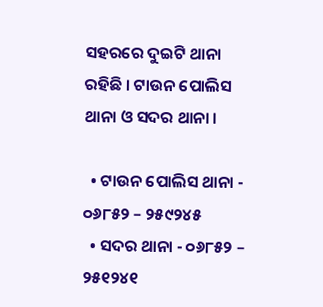ସହରରେ ଦୁଇଟି ଥାନା ରହିଛି । ଟାଉନ ପୋଲିସ ଥାନା ଓ ସଦର ଥାନା ।

  • ଟାଉନ ପୋଲିସ ଥାନା - ୦୬୮୫୨ – ୨୫୯୨୪୫
  • ସଦର ଥାନା - ୦୬୮୫୨ – ୨୫୧୨୪୧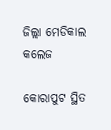ଜିଲ୍ଲା ମେଡିକାଲ କଲେଜ

କୋରାପୁଟ ସ୍ଥିତ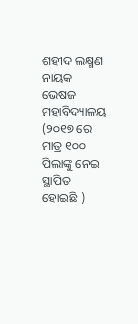ଶହୀଦ ଲକ୍ଷ୍ମଣ ନାୟକ ଭେଷଜ ମହାବିଦ୍ୟାଳୟ (୨୦୧୭ ରେ ମାତ୍ର ୧୦୦ ପିଲାଙ୍କୁ ନେଇ ସ୍ଥାପିତ ହୋଇଛି )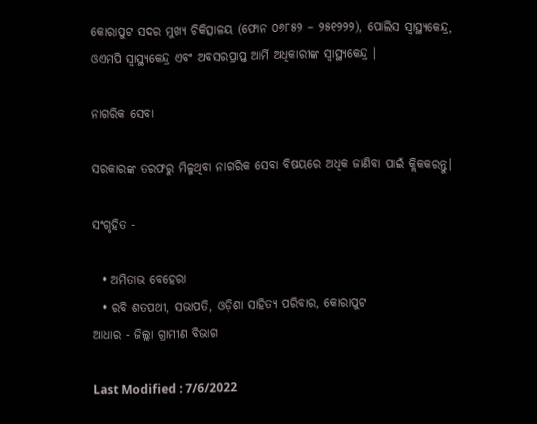କୋରାପୁଟ ସଦର ମୁଖ୍ୟ ଚିକିତ୍ସାଳୟ (ଫୋନ ୦୬୮୫୨ – ୨୫୧୨୨୨), ପୋଲିସ ସ୍ଵାସ୍ଥ୍ୟକେନ୍ଦ୍ର, ଓଏମପି ସ୍ଵାସ୍ଥ୍ୟକେନ୍ଦ୍ର ଏବଂ ଅବସରପ୍ରାପ୍ତ ଆର୍ମି ଅଧିକାରୀଙ୍କ ସ୍ୱାସ୍ଥ୍ୟକେନ୍ଦ୍ର ।

ନାଗରିକ ସେବା

ସରକାରଙ୍କ ତରଫରୁ ମିଳୁଥିବା ନାଗରିକ ସେବା ବିଷୟରେ ଅଧିକ ଜାଣିବା ପାଇଁ କ୍ଲିକକରନ୍ତୁ।

ସଂଗୃହିତ -

  • ଅମିତାଭ ବେହେରା
  • ରବି ଶତପଥୀ, ସଭାପତି, ଓଡ଼ିଶା ସାହିତ୍ୟ ପରିବାର, କୋରାପୁଟ
ଆଧାର - ଜିଲ୍ଲା ଗ୍ରାମୀଣ ବିଭାଗ

Last Modified : 7/6/2022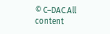© C–DAC.All content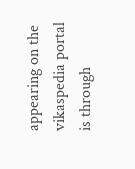appearing on the vikaspedia portal is through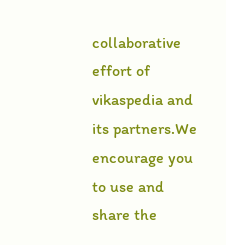collaborative effort of vikaspedia and its partners.We encourage you to use and share the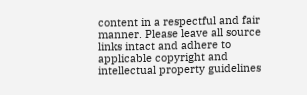content in a respectful and fair manner. Please leave all source links intact and adhere to applicable copyright and intellectual property guidelines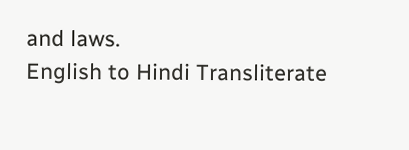and laws.
English to Hindi Transliterate